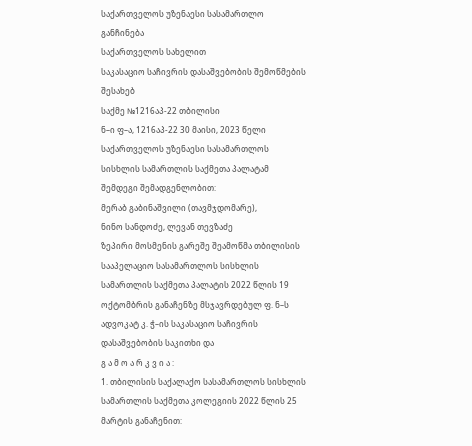საქართველოს უზენაესი სასამართლო
განჩინება
საქართველოს სახელით
საკასაციო საჩივრის დასაშვებობის შემოწმების შესახებ
საქმე №1216აპ-22 თბილისი
ნ–ი ფ–ა, 1216აპ-22 30 მაისი, 2023 წელი
საქართველოს უზენაესი სასამართლოს
სისხლის სამართლის საქმეთა პალატამ შემდეგი შემადგენლობით:
მერაბ გაბინაშვილი (თავმჯდომარე),
ნინო სანდოძე, ლევან თევზაძე
ზეპირი მოსმენის გარეშე შეამოწმა თბილისის სააპელაციო სასამართლოს სისხლის სამართლის საქმეთა პალატის 2022 წლის 19 ოქტომბრის განაჩენზე მსჯავრდებულ ფ. ნ–ს ადვოკატ კ. ჭ–ის საკასაციო საჩივრის დასაშვებობის საკითხი და
გ ა მ ო ა რ კ ვ ი ა :
1. თბილისის საქალაქო სასამართლოს სისხლის სამართლის საქმეთა კოლეგიის 2022 წლის 25 მარტის განაჩენით: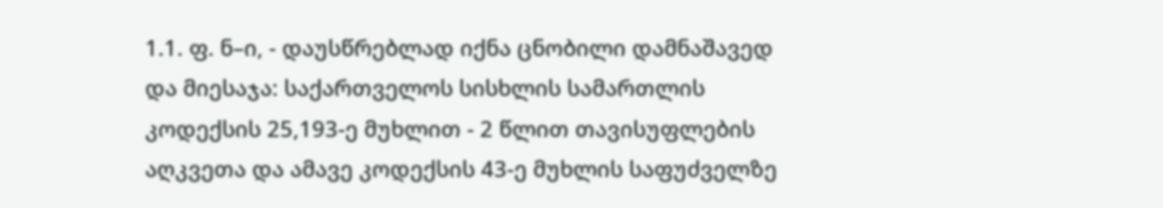1.1. ფ. ნ–ი, - დაუსწრებლად იქნა ცნობილი დამნაშავედ და მიესაჯა: საქართველოს სისხლის სამართლის კოდექსის 25,193-ე მუხლით - 2 წლით თავისუფლების აღკვეთა და ამავე კოდექსის 43-ე მუხლის საფუძველზე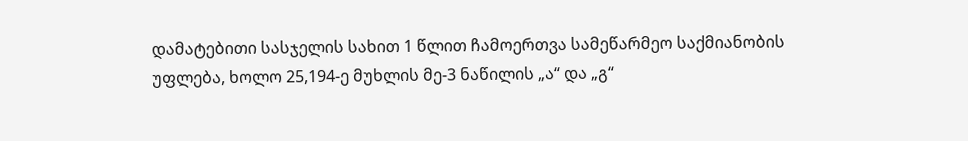დამატებითი სასჯელის სახით 1 წლით ჩამოერთვა სამეწარმეო საქმიანობის უფლება, ხოლო 25,194-ე მუხლის მე-3 ნაწილის „ა“ და „გ“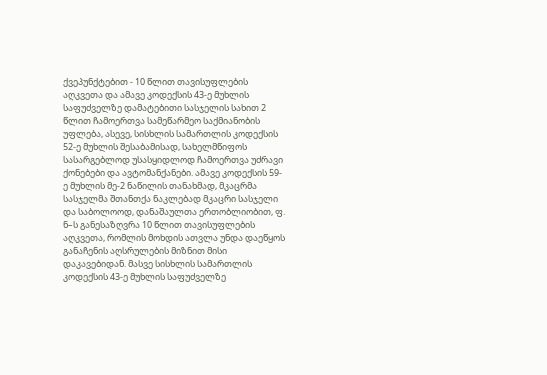ქვეპუნქტებით - 10 წლით თავისუფლების აღკვეთა და ამავე კოდექსის 43-ე მუხლის საფუძველზე დამატებითი სასჯელის სახით 2 წლით ჩამოერთვა სამეწარმეო საქმიანობის უფლება, ასევე, სისხლის სამართლის კოდექსის 52-ე მუხლის შესაბამისად, სახელმწიფოს სასარგებლოდ უსასყიდლოდ ჩამოერთვა უძრავი ქონებები და ავტომანქანები. ამავე კოდექსის 59-ე მუხლის მე-2 ნაწილის თანახმად, მკაცრმა სასჯელმა შთანთქა ნაკლებად მკაცრი სასჯელი და საბოლოოდ, დანაშაულთა ერთობლიობით, ფ. ნ–ს განესაზღვრა 10 წლით თავისუფლების აღკვეთა, რომლის მოხდის ათვლა უნდა დაეწყოს განაჩენის აღსრულების მიზნით მისი დაკავებიდან. მასვე სისხლის სამართლის კოდექსის 43-ე მუხლის საფუძველზე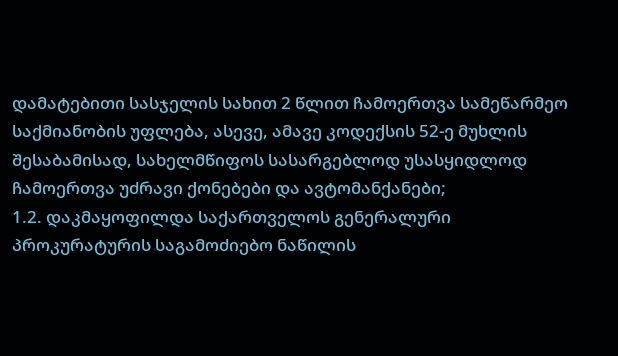დამატებითი სასჯელის სახით 2 წლით ჩამოერთვა სამეწარმეო საქმიანობის უფლება, ასევე, ამავე კოდექსის 52-ე მუხლის შესაბამისად, სახელმწიფოს სასარგებლოდ უსასყიდლოდ ჩამოერთვა უძრავი ქონებები და ავტომანქანები;
1.2. დაკმაყოფილდა საქართველოს გენერალური პროკურატურის საგამოძიებო ნაწილის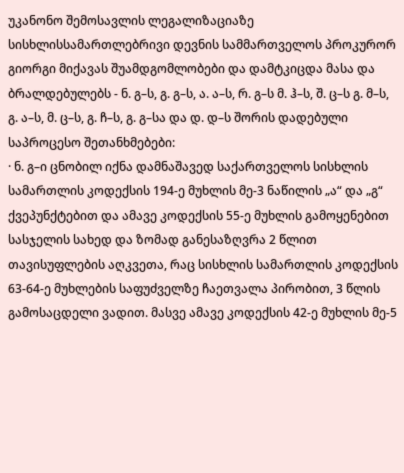უკანონო შემოსავლის ლეგალიზაციაზე სისხლისსამართლებრივი დევნის სამმართველოს პროკურორ გიორგი მიქავას შუამდგომლობები და დამტკიცდა მასა და ბრალდებულებს - ნ. გ–ს, გ. გ–ს, ა. ა–ს, რ. გ–ს მ. ჰ–ს, შ. ც–ს გ. მ–ს, გ. ა–ს, მ. ც–ს, გ. ჩ–ს, გ. გ–სა და დ. დ–ს შორის დადებული საპროცესო შეთანხმებები:
· ნ. გ–ი ცნობილ იქნა დამნაშავედ საქართველოს სისხლის სამართლის კოდექსის 194-ე მუხლის მე-3 ნაწილის „ა“ და „გ“ ქვეპუნქტებით და ამავე კოდექსის 55-ე მუხლის გამოყენებით სასჯელის სახედ და ზომად განესაზღვრა 2 წლით თავისუფლების აღკვეთა, რაც სისხლის სამართლის კოდექსის 63-64-ე მუხლების საფუძველზე ჩაეთვალა პირობით, 3 წლის გამოსაცდელი ვადით. მასვე ამავე კოდექსის 42-ე მუხლის მე-5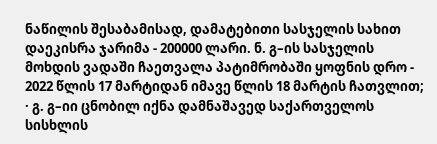ნაწილის შესაბამისად, დამატებითი სასჯელის სახით დაეკისრა ჯარიმა - 200000 ლარი. ნ. გ–ის სასჯელის მოხდის ვადაში ჩაეთვალა პატიმრობაში ყოფნის დრო - 2022 წლის 17 მარტიდან იმავე წლის 18 მარტის ჩათვლით;
· გ. გ–იი ცნობილ იქნა დამნაშავედ საქართველოს სისხლის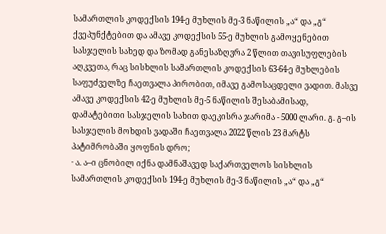სამართლის კოდექსის 194-ე მუხლის მე-3 ნაწილის „ა“ და „გ“ ქვეპუნქტებით და ამავე კოდექსის 55-ე მუხლის გამოყენებით სასჯელის სახედ და ზომად განესაზღვრა 2 წლით თავისუფლების აღკვეთა, რაც სისხლის სამართლის კოდექსის 63-64-ე მუხლების საფუძველზე ჩაეთვალა პირობით, იმავე გამოსაცდელი ვადით. მასვე ამავე კოდექსის 42-ე მუხლის მე-5 ნაწილის შესაბამისად, დამატებითი სასჯელის სახით დაეკისრა ჯარიმა - 5000 ლარი. გ. გ–ის სასჯელის მოხდის ვადაში ჩაეთვალა 2022 წლის 23 მარტს პატიმრობაში ყოფნის დრო;
· ა. ა–ი ცნობილ იქნა დამნაშავედ საქართველოს სისხლის სამართლის კოდექსის 194-ე მუხლის მე-3 ნაწილის „ა“ და „გ“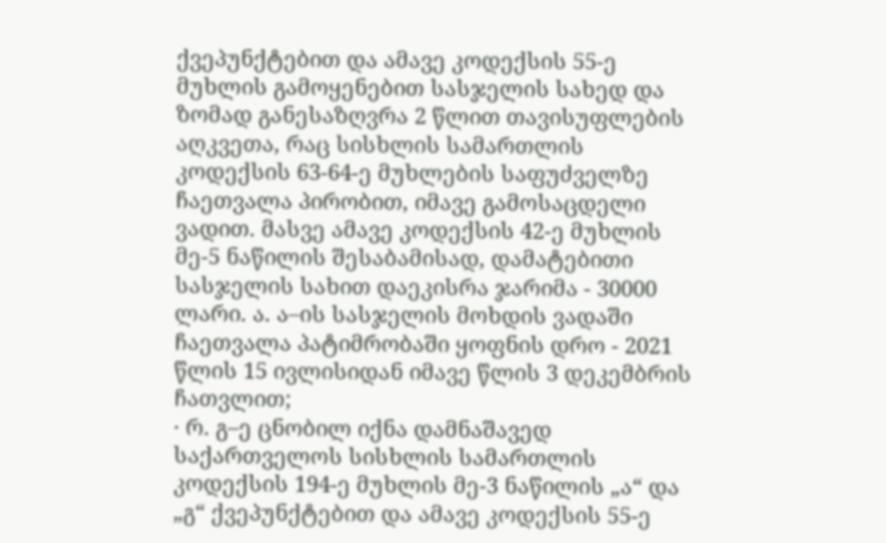ქვეპუნქტებით და ამავე კოდექსის 55-ე მუხლის გამოყენებით სასჯელის სახედ და ზომად განესაზღვრა 2 წლით თავისუფლების აღკვეთა, რაც სისხლის სამართლის კოდექსის 63-64-ე მუხლების საფუძველზე ჩაეთვალა პირობით, იმავე გამოსაცდელი ვადით. მასვე ამავე კოდექსის 42-ე მუხლის მე-5 ნაწილის შესაბამისად, დამატებითი სასჯელის სახით დაეკისრა ჯარიმა - 30000 ლარი. ა. ა–ის სასჯელის მოხდის ვადაში ჩაეთვალა პატიმრობაში ყოფნის დრო - 2021 წლის 15 ივლისიდან იმავე წლის 3 დეკემბრის ჩათვლით;
· რ. გ–ე ცნობილ იქნა დამნაშავედ საქართველოს სისხლის სამართლის კოდექსის 194-ე მუხლის მე-3 ნაწილის „ა“ და „გ“ ქვეპუნქტებით და ამავე კოდექსის 55-ე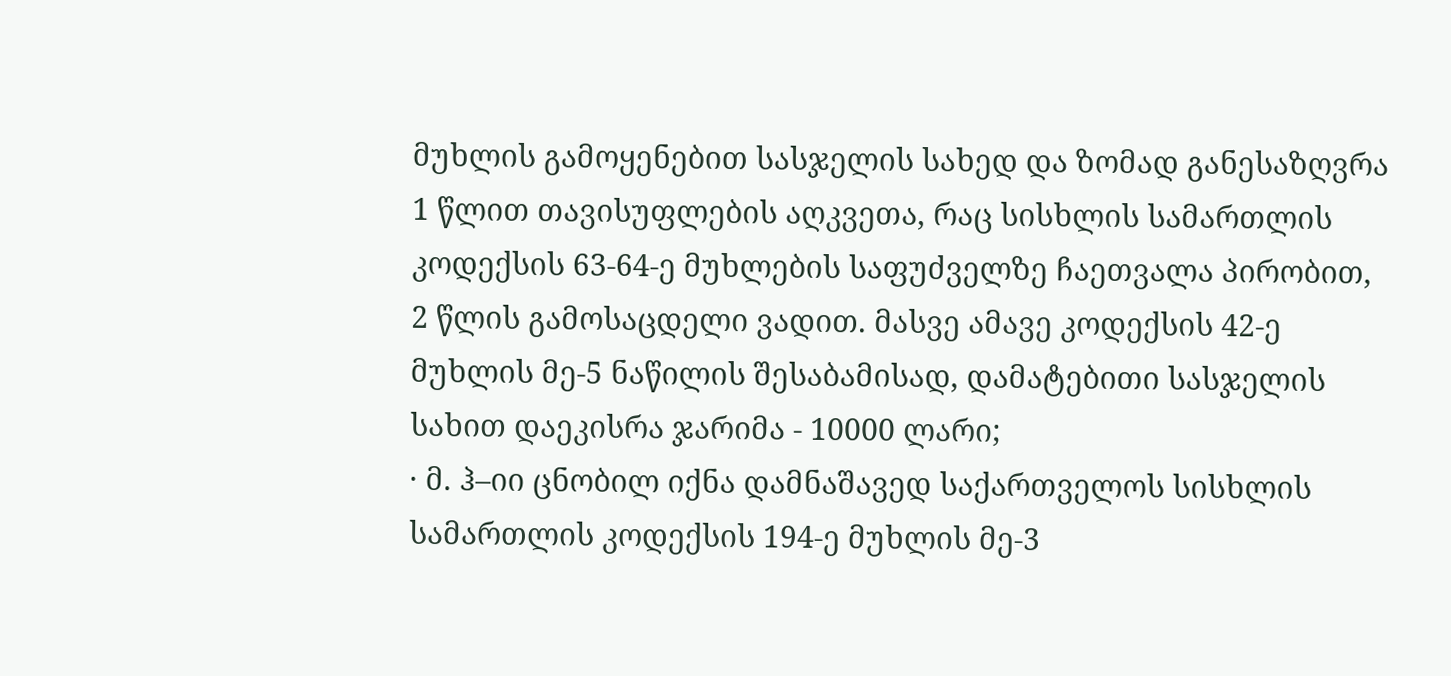მუხლის გამოყენებით სასჯელის სახედ და ზომად განესაზღვრა 1 წლით თავისუფლების აღკვეთა, რაც სისხლის სამართლის კოდექსის 63-64-ე მუხლების საფუძველზე ჩაეთვალა პირობით, 2 წლის გამოსაცდელი ვადით. მასვე ამავე კოდექსის 42-ე მუხლის მე-5 ნაწილის შესაბამისად, დამატებითი სასჯელის სახით დაეკისრა ჯარიმა - 10000 ლარი;
· მ. ჰ–იი ცნობილ იქნა დამნაშავედ საქართველოს სისხლის სამართლის კოდექსის 194-ე მუხლის მე-3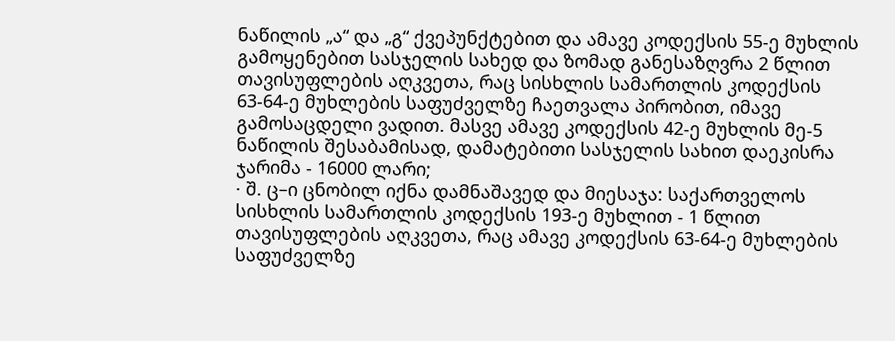ნაწილის „ა“ და „გ“ ქვეპუნქტებით და ამავე კოდექსის 55-ე მუხლის გამოყენებით სასჯელის სახედ და ზომად განესაზღვრა 2 წლით თავისუფლების აღკვეთა, რაც სისხლის სამართლის კოდექსის 63-64-ე მუხლების საფუძველზე ჩაეთვალა პირობით, იმავე გამოსაცდელი ვადით. მასვე ამავე კოდექსის 42-ე მუხლის მე-5 ნაწილის შესაბამისად, დამატებითი სასჯელის სახით დაეკისრა ჯარიმა - 16000 ლარი;
· შ. ც–ი ცნობილ იქნა დამნაშავედ და მიესაჯა: საქართველოს სისხლის სამართლის კოდექსის 193-ე მუხლით - 1 წლით თავისუფლების აღკვეთა, რაც ამავე კოდექსის 63-64-ე მუხლების საფუძველზე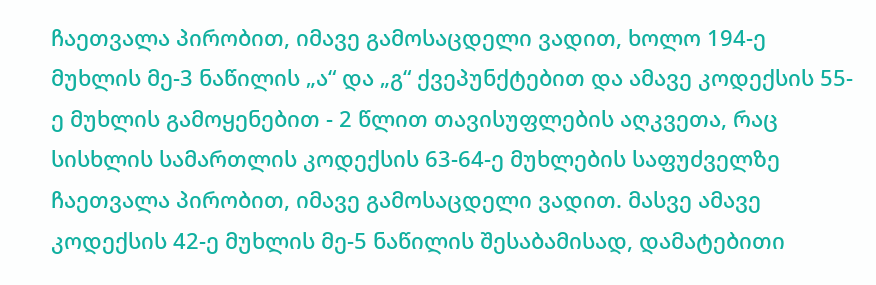ჩაეთვალა პირობით, იმავე გამოსაცდელი ვადით, ხოლო 194-ე მუხლის მე-3 ნაწილის „ა“ და „გ“ ქვეპუნქტებით და ამავე კოდექსის 55-ე მუხლის გამოყენებით - 2 წლით თავისუფლების აღკვეთა, რაც სისხლის სამართლის კოდექსის 63-64-ე მუხლების საფუძველზე ჩაეთვალა პირობით, იმავე გამოსაცდელი ვადით. მასვე ამავე კოდექსის 42-ე მუხლის მე-5 ნაწილის შესაბამისად, დამატებითი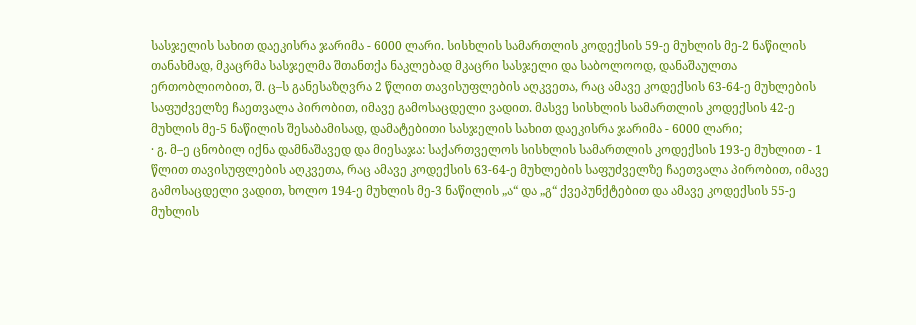სასჯელის სახით დაეკისრა ჯარიმა - 6000 ლარი. სისხლის სამართლის კოდექსის 59-ე მუხლის მე-2 ნაწილის თანახმად, მკაცრმა სასჯელმა შთანთქა ნაკლებად მკაცრი სასჯელი და საბოლოოდ, დანაშაულთა ერთობლიობით, შ. ც–ს განესაზღვრა 2 წლით თავისუფლების აღკვეთა, რაც ამავე კოდექსის 63-64-ე მუხლების საფუძველზე ჩაეთვალა პირობით, იმავე გამოსაცდელი ვადით. მასვე სისხლის სამართლის კოდექსის 42-ე მუხლის მე-5 ნაწილის შესაბამისად, დამატებითი სასჯელის სახით დაეკისრა ჯარიმა - 6000 ლარი;
· გ. მ–ე ცნობილ იქნა დამნაშავედ და მიესაჯა: საქართველოს სისხლის სამართლის კოდექსის 193-ე მუხლით - 1 წლით თავისუფლების აღკვეთა, რაც ამავე კოდექსის 63-64-ე მუხლების საფუძველზე ჩაეთვალა პირობით, იმავე გამოსაცდელი ვადით, ხოლო 194-ე მუხლის მე-3 ნაწილის „ა“ და „გ“ ქვეპუნქტებით და ამავე კოდექსის 55-ე მუხლის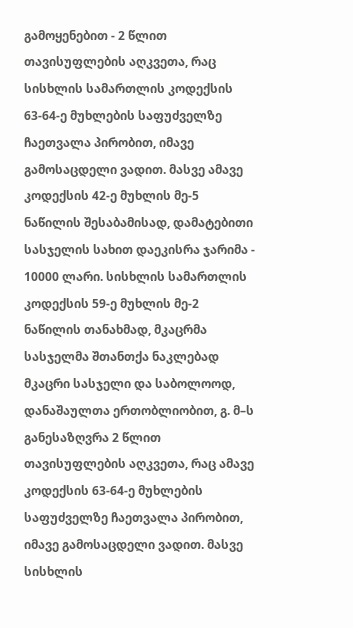გამოყენებით - 2 წლით თავისუფლების აღკვეთა, რაც სისხლის სამართლის კოდექსის 63-64-ე მუხლების საფუძველზე ჩაეთვალა პირობით, იმავე გამოსაცდელი ვადით. მასვე ამავე კოდექსის 42-ე მუხლის მე-5 ნაწილის შესაბამისად, დამატებითი სასჯელის სახით დაეკისრა ჯარიმა - 10000 ლარი. სისხლის სამართლის კოდექსის 59-ე მუხლის მე-2 ნაწილის თანახმად, მკაცრმა სასჯელმა შთანთქა ნაკლებად მკაცრი სასჯელი და საბოლოოდ, დანაშაულთა ერთობლიობით, გ. მ–ს განესაზღვრა 2 წლით თავისუფლების აღკვეთა, რაც ამავე კოდექსის 63-64-ე მუხლების საფუძველზე ჩაეთვალა პირობით, იმავე გამოსაცდელი ვადით. მასვე სისხლის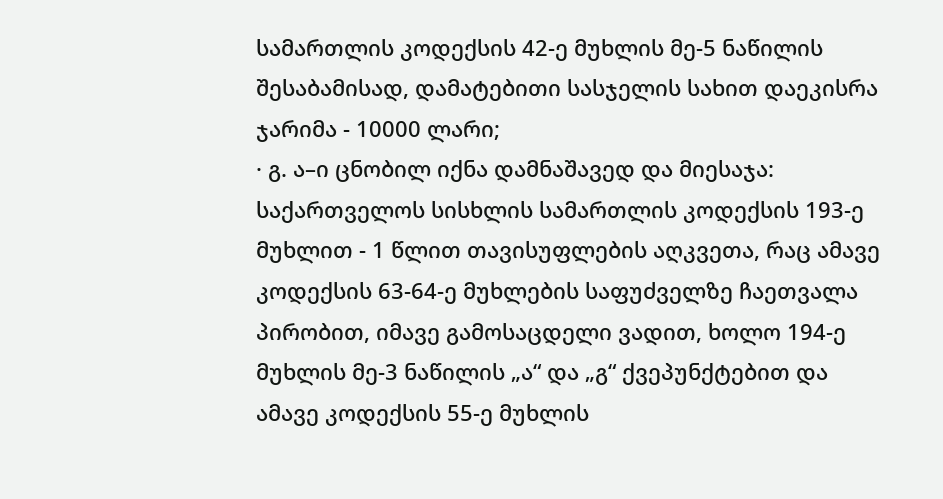სამართლის კოდექსის 42-ე მუხლის მე-5 ნაწილის შესაბამისად, დამატებითი სასჯელის სახით დაეკისრა ჯარიმა - 10000 ლარი;
· გ. ა–ი ცნობილ იქნა დამნაშავედ და მიესაჯა: საქართველოს სისხლის სამართლის კოდექსის 193-ე მუხლით - 1 წლით თავისუფლების აღკვეთა, რაც ამავე კოდექსის 63-64-ე მუხლების საფუძველზე ჩაეთვალა პირობით, იმავე გამოსაცდელი ვადით, ხოლო 194-ე მუხლის მე-3 ნაწილის „ა“ და „გ“ ქვეპუნქტებით და ამავე კოდექსის 55-ე მუხლის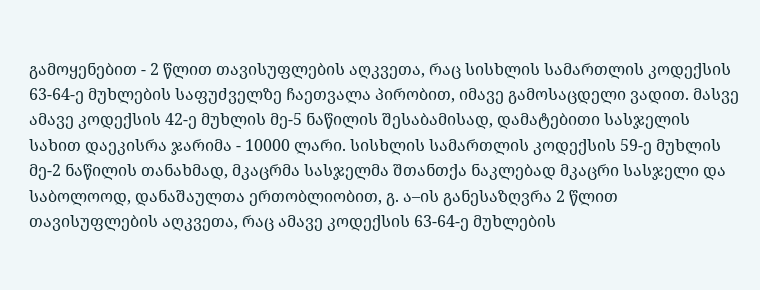გამოყენებით - 2 წლით თავისუფლების აღკვეთა, რაც სისხლის სამართლის კოდექსის 63-64-ე მუხლების საფუძველზე ჩაეთვალა პირობით, იმავე გამოსაცდელი ვადით. მასვე ამავე კოდექსის 42-ე მუხლის მე-5 ნაწილის შესაბამისად, დამატებითი სასჯელის სახით დაეკისრა ჯარიმა - 10000 ლარი. სისხლის სამართლის კოდექსის 59-ე მუხლის მე-2 ნაწილის თანახმად, მკაცრმა სასჯელმა შთანთქა ნაკლებად მკაცრი სასჯელი და საბოლოოდ, დანაშაულთა ერთობლიობით, გ. ა–ის განესაზღვრა 2 წლით თავისუფლების აღკვეთა, რაც ამავე კოდექსის 63-64-ე მუხლების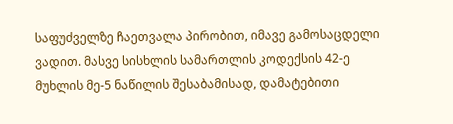საფუძველზე ჩაეთვალა პირობით, იმავე გამოსაცდელი ვადით. მასვე სისხლის სამართლის კოდექსის 42-ე მუხლის მე-5 ნაწილის შესაბამისად, დამატებითი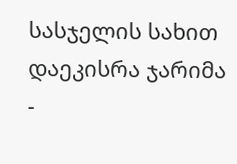სასჯელის სახით დაეკისრა ჯარიმა -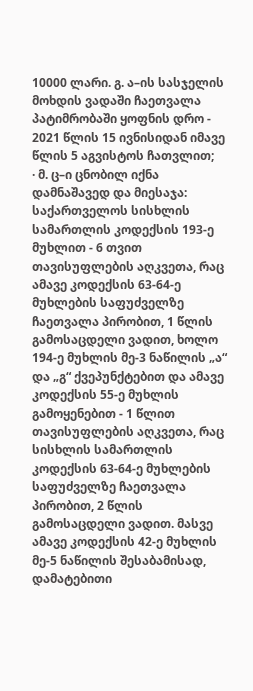10000 ლარი. გ. ა–ის სასჯელის მოხდის ვადაში ჩაეთვალა პატიმრობაში ყოფნის დრო - 2021 წლის 15 ივნისიდან იმავე წლის 5 აგვისტოს ჩათვლით;
· მ. ც–ი ცნობილ იქნა დამნაშავედ და მიესაჯა: საქართველოს სისხლის სამართლის კოდექსის 193-ე მუხლით - 6 თვით თავისუფლების აღკვეთა, რაც ამავე კოდექსის 63-64-ე მუხლების საფუძველზე ჩაეთვალა პირობით, 1 წლის გამოსაცდელი ვადით, ხოლო 194-ე მუხლის მე-3 ნაწილის „ა“ და „გ“ ქვეპუნქტებით და ამავე კოდექსის 55-ე მუხლის გამოყენებით - 1 წლით თავისუფლების აღკვეთა, რაც სისხლის სამართლის კოდექსის 63-64-ე მუხლების საფუძველზე ჩაეთვალა პირობით, 2 წლის გამოსაცდელი ვადით. მასვე ამავე კოდექსის 42-ე მუხლის მე-5 ნაწილის შესაბამისად, დამატებითი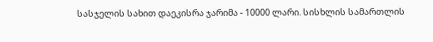სასჯელის სახით დაეკისრა ჯარიმა - 10000 ლარი. სისხლის სამართლის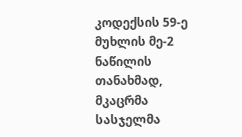კოდექსის 59-ე მუხლის მე-2 ნაწილის თანახმად, მკაცრმა სასჯელმა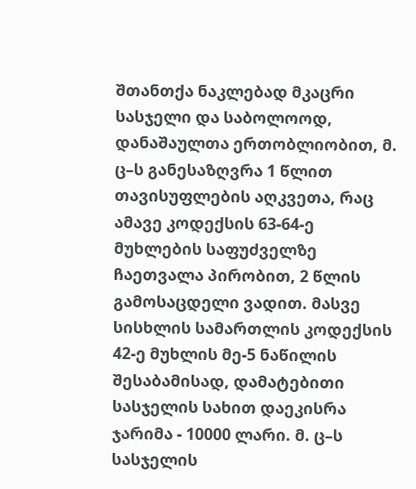შთანთქა ნაკლებად მკაცრი სასჯელი და საბოლოოდ, დანაშაულთა ერთობლიობით, მ. ც–ს განესაზღვრა 1 წლით თავისუფლების აღკვეთა, რაც ამავე კოდექსის 63-64-ე მუხლების საფუძველზე ჩაეთვალა პირობით, 2 წლის გამოსაცდელი ვადით. მასვე სისხლის სამართლის კოდექსის 42-ე მუხლის მე-5 ნაწილის შესაბამისად, დამატებითი სასჯელის სახით დაეკისრა ჯარიმა - 10000 ლარი. მ. ც–ს სასჯელის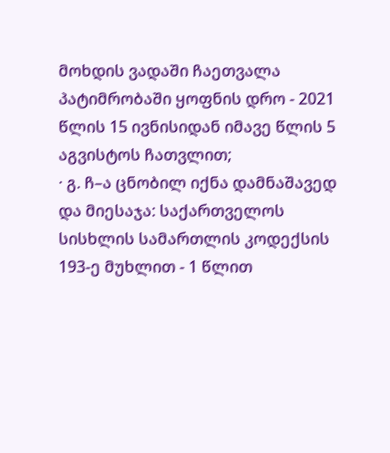მოხდის ვადაში ჩაეთვალა პატიმრობაში ყოფნის დრო - 2021 წლის 15 ივნისიდან იმავე წლის 5 აგვისტოს ჩათვლით;
· გ. ჩ–ა ცნობილ იქნა დამნაშავედ და მიესაჯა: საქართველოს სისხლის სამართლის კოდექსის 193-ე მუხლით - 1 წლით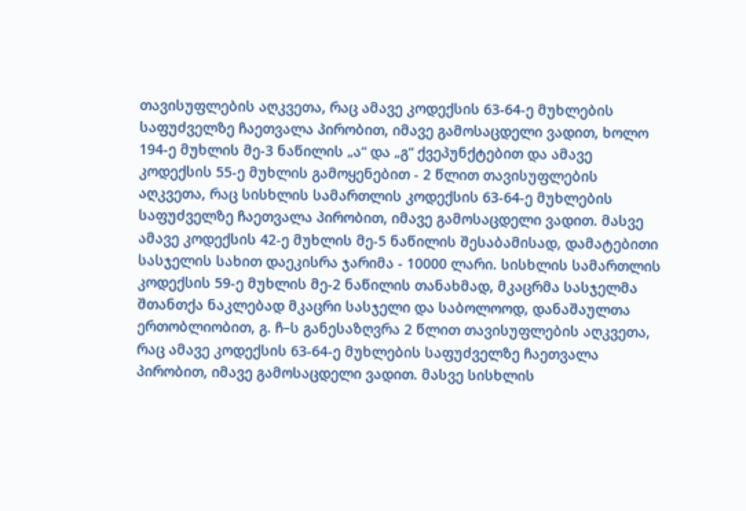თავისუფლების აღკვეთა, რაც ამავე კოდექსის 63-64-ე მუხლების საფუძველზე ჩაეთვალა პირობით, იმავე გამოსაცდელი ვადით, ხოლო 194-ე მუხლის მე-3 ნაწილის „ა“ და „გ“ ქვეპუნქტებით და ამავე კოდექსის 55-ე მუხლის გამოყენებით - 2 წლით თავისუფლების აღკვეთა, რაც სისხლის სამართლის კოდექსის 63-64-ე მუხლების საფუძველზე ჩაეთვალა პირობით, იმავე გამოსაცდელი ვადით. მასვე ამავე კოდექსის 42-ე მუხლის მე-5 ნაწილის შესაბამისად, დამატებითი სასჯელის სახით დაეკისრა ჯარიმა - 10000 ლარი. სისხლის სამართლის კოდექსის 59-ე მუხლის მე-2 ნაწილის თანახმად, მკაცრმა სასჯელმა შთანთქა ნაკლებად მკაცრი სასჯელი და საბოლოოდ, დანაშაულთა ერთობლიობით, გ. ჩ–ს განესაზღვრა 2 წლით თავისუფლების აღკვეთა, რაც ამავე კოდექსის 63-64-ე მუხლების საფუძველზე ჩაეთვალა პირობით, იმავე გამოსაცდელი ვადით. მასვე სისხლის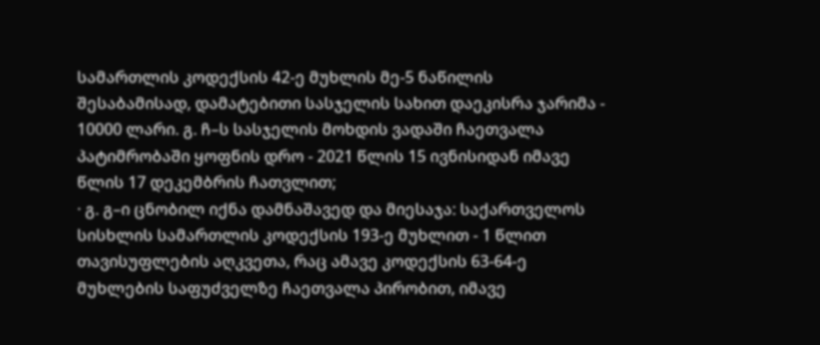სამართლის კოდექსის 42-ე მუხლის მე-5 ნაწილის შესაბამისად, დამატებითი სასჯელის სახით დაეკისრა ჯარიმა - 10000 ლარი. გ. ჩ–ს სასჯელის მოხდის ვადაში ჩაეთვალა პატიმრობაში ყოფნის დრო - 2021 წლის 15 ივნისიდან იმავე წლის 17 დეკემბრის ჩათვლით;
· გ. გ–ი ცნობილ იქნა დამნაშავედ და მიესაჯა: საქართველოს სისხლის სამართლის კოდექსის 193-ე მუხლით - 1 წლით თავისუფლების აღკვეთა, რაც ამავე კოდექსის 63-64-ე მუხლების საფუძველზე ჩაეთვალა პირობით, იმავე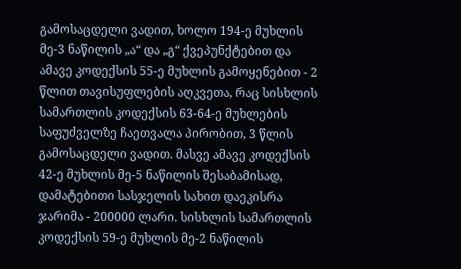გამოსაცდელი ვადით, ხოლო 194-ე მუხლის მე-3 ნაწილის „ა“ და „გ“ ქვეპუნქტებით და ამავე კოდექსის 55-ე მუხლის გამოყენებით - 2 წლით თავისუფლების აღკვეთა, რაც სისხლის სამართლის კოდექსის 63-64-ე მუხლების საფუძველზე ჩაეთვალა პირობით, 3 წლის გამოსაცდელი ვადით. მასვე ამავე კოდექსის 42-ე მუხლის მე-5 ნაწილის შესაბამისად, დამატებითი სასჯელის სახით დაეკისრა ჯარიმა - 200000 ლარი. სისხლის სამართლის კოდექსის 59-ე მუხლის მე-2 ნაწილის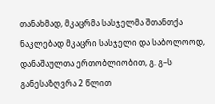თანახმად, მკაცრმა სასჯელმა შთანთქა ნაკლებად მკაცრი სასჯელი და საბოლოოდ, დანაშაულთა ერთობლიობით, გ. გ–ს განესაზღვრა 2 წლით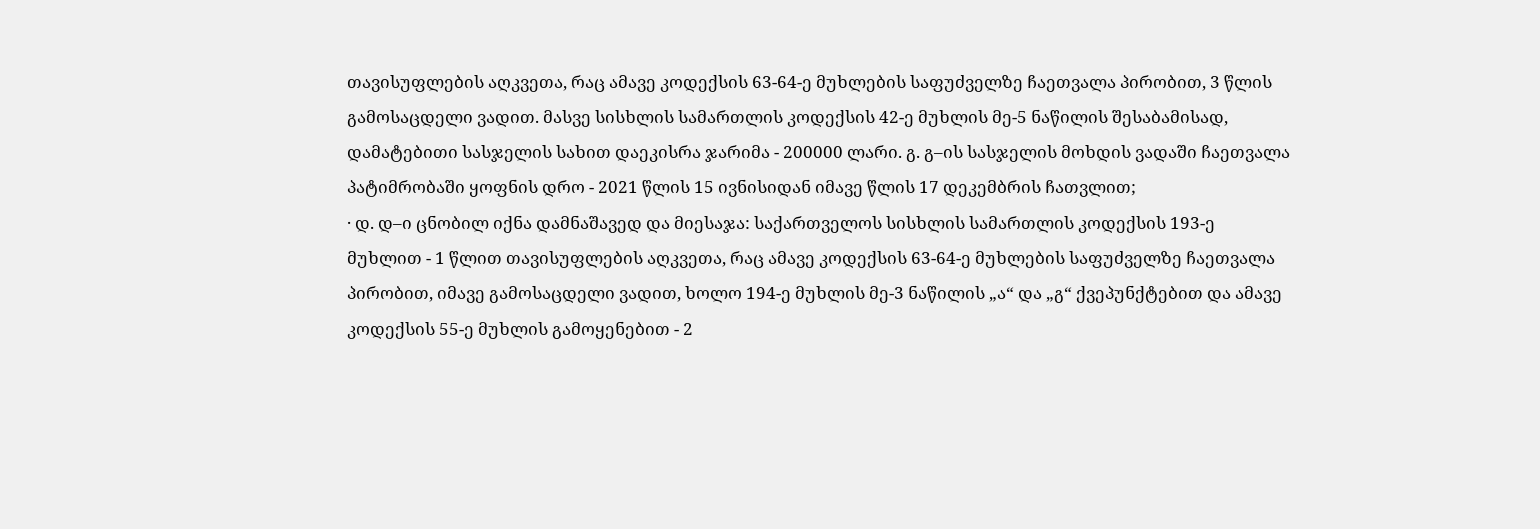თავისუფლების აღკვეთა, რაც ამავე კოდექსის 63-64-ე მუხლების საფუძველზე ჩაეთვალა პირობით, 3 წლის გამოსაცდელი ვადით. მასვე სისხლის სამართლის კოდექსის 42-ე მუხლის მე-5 ნაწილის შესაბამისად, დამატებითი სასჯელის სახით დაეკისრა ჯარიმა - 200000 ლარი. გ. გ–ის სასჯელის მოხდის ვადაში ჩაეთვალა პატიმრობაში ყოფნის დრო - 2021 წლის 15 ივნისიდან იმავე წლის 17 დეკემბრის ჩათვლით;
· დ. დ–ი ცნობილ იქნა დამნაშავედ და მიესაჯა: საქართველოს სისხლის სამართლის კოდექსის 193-ე მუხლით - 1 წლით თავისუფლების აღკვეთა, რაც ამავე კოდექსის 63-64-ე მუხლების საფუძველზე ჩაეთვალა პირობით, იმავე გამოსაცდელი ვადით, ხოლო 194-ე მუხლის მე-3 ნაწილის „ა“ და „გ“ ქვეპუნქტებით და ამავე კოდექსის 55-ე მუხლის გამოყენებით - 2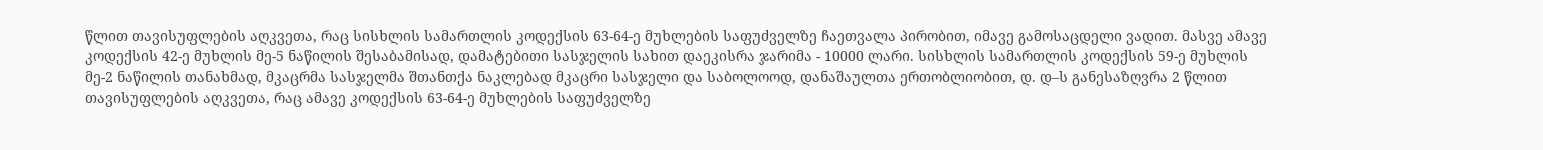წლით თავისუფლების აღკვეთა, რაც სისხლის სამართლის კოდექსის 63-64-ე მუხლების საფუძველზე ჩაეთვალა პირობით, იმავე გამოსაცდელი ვადით. მასვე ამავე კოდექსის 42-ე მუხლის მე-5 ნაწილის შესაბამისად, დამატებითი სასჯელის სახით დაეკისრა ჯარიმა - 10000 ლარი. სისხლის სამართლის კოდექსის 59-ე მუხლის მე-2 ნაწილის თანახმად, მკაცრმა სასჯელმა შთანთქა ნაკლებად მკაცრი სასჯელი და საბოლოოდ, დანაშაულთა ერთობლიობით, დ. დ–ს განესაზღვრა 2 წლით თავისუფლების აღკვეთა, რაც ამავე კოდექსის 63-64-ე მუხლების საფუძველზე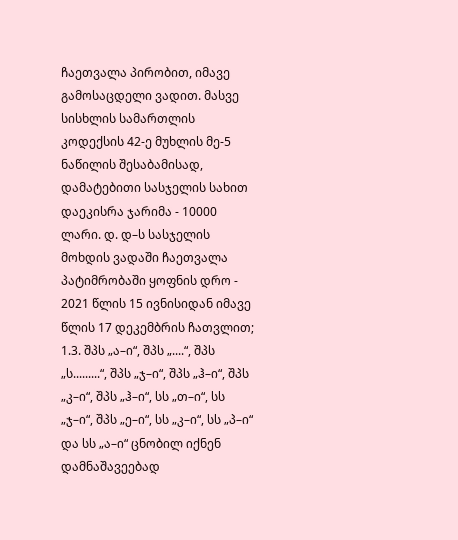ჩაეთვალა პირობით, იმავე გამოსაცდელი ვადით. მასვე სისხლის სამართლის კოდექსის 42-ე მუხლის მე-5 ნაწილის შესაბამისად, დამატებითი სასჯელის სახით დაეკისრა ჯარიმა - 10000 ლარი. დ. დ–ს სასჯელის მოხდის ვადაში ჩაეთვალა პატიმრობაში ყოფნის დრო - 2021 წლის 15 ივნისიდან იმავე წლის 17 დეკემბრის ჩათვლით;
1.3. შპს „ა–ი“, შპს „....“, შპს „ს.........“, შპს „ჯ–ი“, შპს „ჰ–ი“, შპს „კ–ი“, შპს „ჰ–ი“, სს „თ–ი“, სს „ჯ–ი“, შპს „ე–ი“, სს „კ–ი“, სს „პ–ი“ და სს „ა–ი“ ცნობილ იქნენ დამნაშავეებად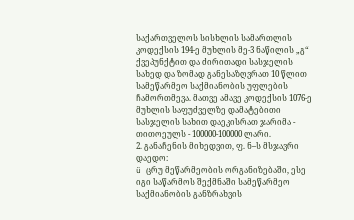საქართველოს სისხლის სამართლის კოდექსის 194-ე მუხლის მე-3 ნაწილის „გ“ ქვეპუნქტით და ძირითადი სასჯელის სახედ და ზომად განესაზღვრათ 10 წლით სამეწარმეო საქმიანობის უფლების ჩამორთმევა. მათვე ამავე კოდექსის 1076-ე მუხლის საფუძველზე დამატებითი სასჯელის სახით დაეკისრათ ჯარიმა - თითოეულს - 100000-100000 ლარი.
2. განაჩენის მიხედვით, ფ. ნ–ს მსჯავრი დაედო:
ü ცრუ მეწარმეობის ორგანიზებაში, ესე იგი საწარმოს შექმნაში სამეწარმეო საქმიანობის განზრახვის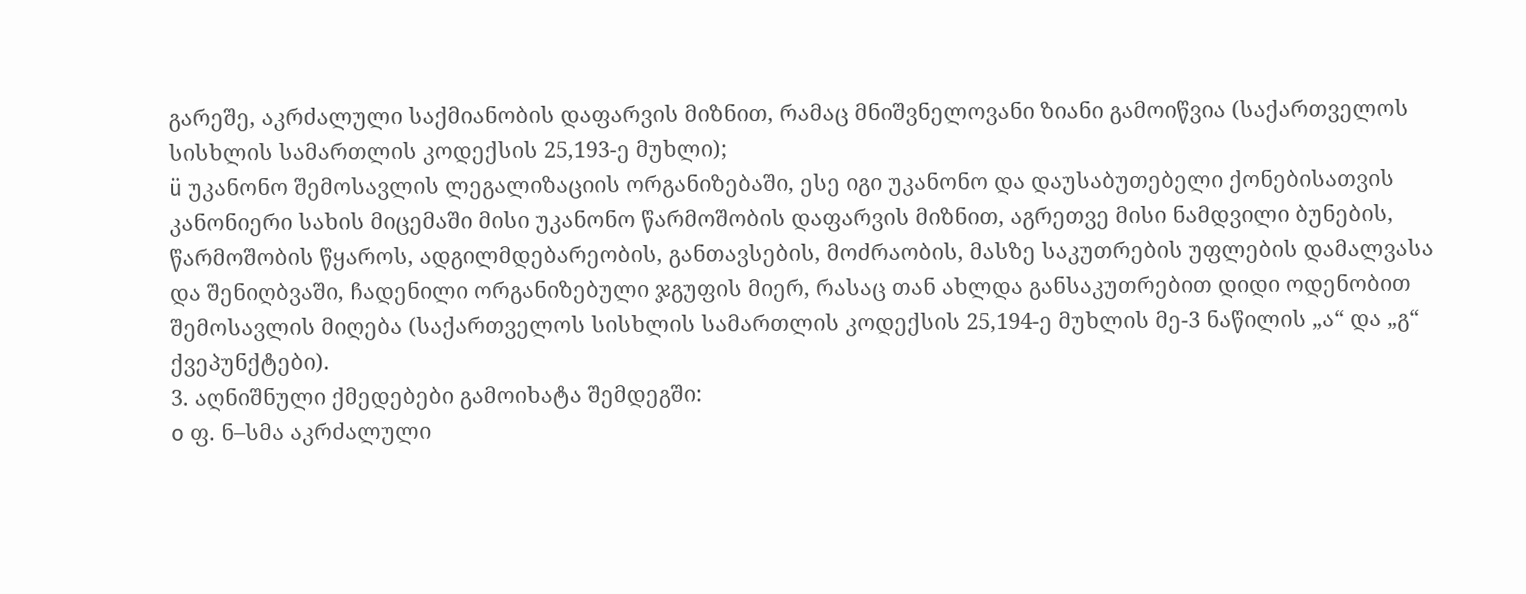გარეშე, აკრძალული საქმიანობის დაფარვის მიზნით, რამაც მნიშვნელოვანი ზიანი გამოიწვია (საქართველოს სისხლის სამართლის კოდექსის 25,193-ე მუხლი);
ü უკანონო შემოსავლის ლეგალიზაციის ორგანიზებაში, ესე იგი უკანონო და დაუსაბუთებელი ქონებისათვის კანონიერი სახის მიცემაში მისი უკანონო წარმოშობის დაფარვის მიზნით, აგრეთვე მისი ნამდვილი ბუნების, წარმოშობის წყაროს, ადგილმდებარეობის, განთავსების, მოძრაობის, მასზე საკუთრების უფლების დამალვასა და შენიღბვაში, ჩადენილი ორგანიზებული ჯგუფის მიერ, რასაც თან ახლდა განსაკუთრებით დიდი ოდენობით შემოსავლის მიღება (საქართველოს სისხლის სამართლის კოდექსის 25,194-ე მუხლის მე-3 ნაწილის „ა“ და „გ“ ქვეპუნქტები).
3. აღნიშნული ქმედებები გამოიხატა შემდეგში:
o ფ. ნ–სმა აკრძალული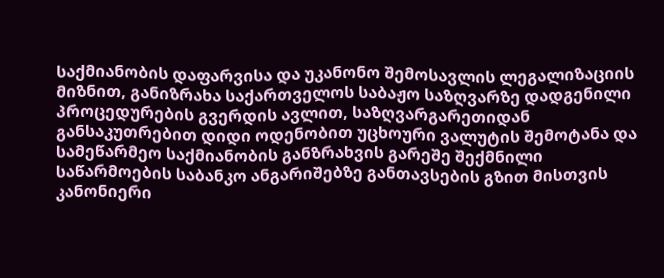საქმიანობის დაფარვისა და უკანონო შემოსავლის ლეგალიზაციის მიზნით, განიზრახა საქართველოს საბაჟო საზღვარზე დადგენილი პროცედურების გვერდის ავლით, საზღვარგარეთიდან განსაკუთრებით დიდი ოდენობით უცხოური ვალუტის შემოტანა და სამეწარმეო საქმიანობის განზრახვის გარეშე შექმნილი საწარმოების საბანკო ანგარიშებზე განთავსების გზით მისთვის კანონიერი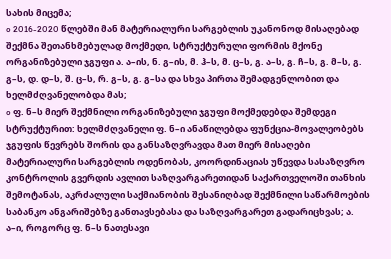სახის მიცემა;
o 2016-2020 წლებში მან მატერიალური სარგებლის უკანონოდ მისაღებად შექმნა შეთანხმებულად მოქმედი, სტრუქტურული ფორმის მქონე ორგანიზებული ჯგუფი ა. ა–ის, ნ. გ–ის, მ. ჰ–ს, მ. ც–ს, გ. ა–ს, გ. ჩ–ს, გ. მ–ს, გ. გ–ს, დ. დ–ს, შ. ც–ს, რ. გ–ს, გ. გ–სა და სხვა პირთა შემადგენლობით და ხელმძღვანელობდა მას;
o ფ. ნ–ს მიერ შექმნილი ორგანიზებული ჯგუფი მოქმედებდა შემდეგი სტრუქტურით: ხელმძღვანელი ფ. ნ–ი ანაწილებდა ფუნქცია-მოვალეობებს ჯგუფის წევრებს შორის და განსაზღვრავდა მათ მიერ მისაღები მატერიალური სარგებლის ოდენობას, კოორდინაციას უწევდა სასაზღვრო კონტროლის გვერდის ავლით საზღვარგარეთიდან საქართველოში თანხის შემოტანას, აკრძალული საქმიანობის შესანიღბად შექმნილი საწარმოების საბანკო ანგარიშებზე განთავსებასა და საზღვარგარეთ გადარიცხვას; ა. ა–ი, როგორც ფ. ნ–ს ნათესავი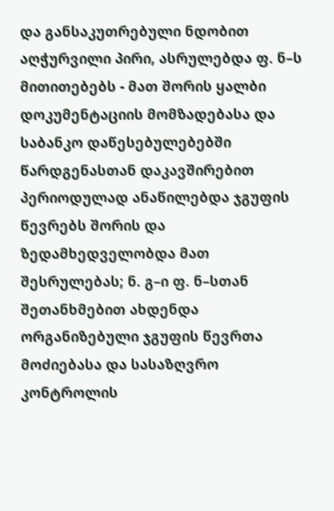და განსაკუთრებული ნდობით აღჭურვილი პირი, ასრულებდა ფ. ნ–ს მითითებებს - მათ შორის ყალბი დოკუმენტაციის მომზადებასა და საბანკო დაწესებულებებში წარდგენასთან დაკავშირებით პერიოდულად ანაწილებდა ჯგუფის წევრებს შორის და ზედამხედველობდა მათ შესრულებას; ნ. გ–ი ფ. ნ–სთან შეთანხმებით ახდენდა ორგანიზებული ჯგუფის წევრთა მოძიებასა და სასაზღვრო კონტროლის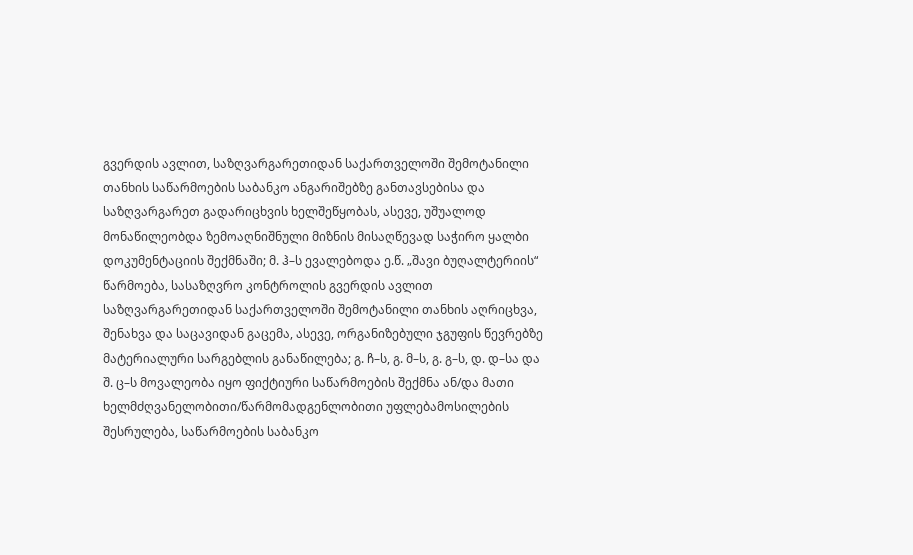გვერდის ავლით, საზღვარგარეთიდან საქართველოში შემოტანილი თანხის საწარმოების საბანკო ანგარიშებზე განთავსებისა და საზღვარგარეთ გადარიცხვის ხელშეწყობას, ასევე, უშუალოდ მონაწილეობდა ზემოაღნიშნული მიზნის მისაღწევად საჭირო ყალბი დოკუმენტაციის შექმნაში; მ. ჰ–ს ევალებოდა ე.წ. „შავი ბუღალტერიის“ წარმოება, სასაზღვრო კონტროლის გვერდის ავლით საზღვარგარეთიდან საქართველოში შემოტანილი თანხის აღრიცხვა, შენახვა და საცავიდან გაცემა, ასევე, ორგანიზებული ჯგუფის წევრებზე მატერიალური სარგებლის განაწილება; გ. ჩ–ს, გ. მ–ს, გ. გ–ს, დ. დ–სა და შ. ც–ს მოვალეობა იყო ფიქტიური საწარმოების შექმნა ან/და მათი ხელმძღვანელობითი/წარმომადგენლობითი უფლებამოსილების შესრულება, საწარმოების საბანკო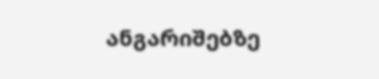ანგარიშებზე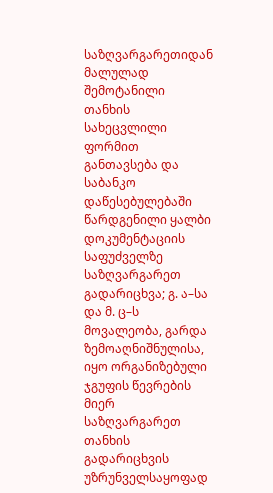საზღვარგარეთიდან მალულად შემოტანილი თანხის სახეცვლილი ფორმით განთავსება და საბანკო დაწესებულებაში წარდგენილი ყალბი დოკუმენტაციის საფუძველზე საზღვარგარეთ გადარიცხვა; გ. ა–სა და მ. ც–ს მოვალეობა, გარდა ზემოაღნიშნულისა, იყო ორგანიზებული ჯგუფის წევრების მიერ საზღვარგარეთ თანხის გადარიცხვის უზრუნველსაყოფად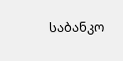საბანკო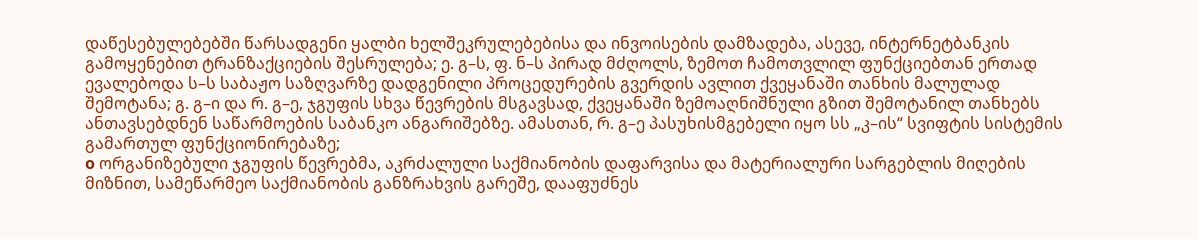დაწესებულებებში წარსადგენი ყალბი ხელშეკრულებებისა და ინვოისების დამზადება, ასევე, ინტერნეტბანკის გამოყენებით ტრანზაქციების შესრულება; ე. გ–ს, ფ. ნ–ს პირად მძღოლს, ზემოთ ჩამოთვლილ ფუნქციებთან ერთად ევალებოდა ს–ს საბაჟო საზღვარზე დადგენილი პროცედურების გვერდის ავლით ქვეყანაში თანხის მალულად შემოტანა; გ. გ–ი და რ. გ–ე, ჯგუფის სხვა წევრების მსგავსად, ქვეყანაში ზემოაღნიშნული გზით შემოტანილ თანხებს ანთავსებდნენ საწარმოების საბანკო ანგარიშებზე. ამასთან, რ. გ–ე პასუხისმგებელი იყო სს „კ–ის“ სვიფტის სისტემის გამართულ ფუნქციონირებაზე;
o ორგანიზებული ჯგუფის წევრებმა, აკრძალული საქმიანობის დაფარვისა და მატერიალური სარგებლის მიღების მიზნით, სამეწარმეო საქმიანობის განზრახვის გარეშე, დააფუძნეს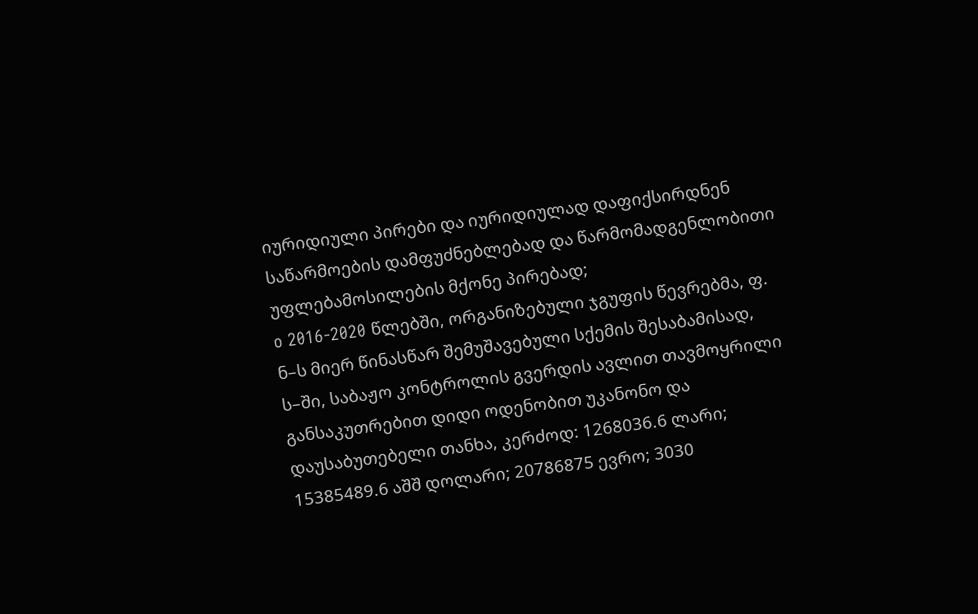იურიდიული პირები და იურიდიულად დაფიქსირდნენ საწარმოების დამფუძნებლებად და წარმომადგენლობითი უფლებამოსილების მქონე პირებად;
o 2016-2020 წლებში, ორგანიზებული ჯგუფის წევრებმა, ფ. ნ–ს მიერ წინასწარ შემუშავებული სქემის შესაბამისად, ს–ში, საბაჟო კონტროლის გვერდის ავლით თავმოყრილი განსაკუთრებით დიდი ოდენობით უკანონო და დაუსაბუთებელი თანხა, კერძოდ: 1268036.6 ლარი; 15385489.6 აშშ დოლარი; 20786875 ევრო; 3030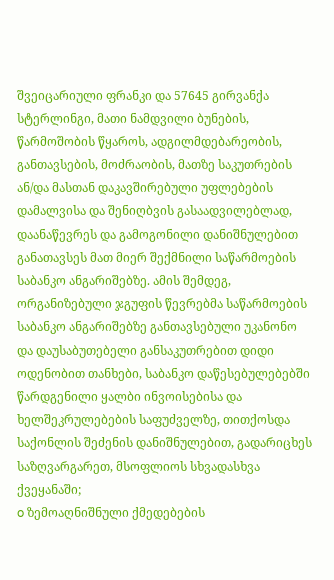შვეიცარიული ფრანკი და 57645 გირვანქა სტერლინგი, მათი ნამდვილი ბუნების, წარმოშობის წყაროს, ადგილმდებარეობის, განთავსების, მოძრაობის, მათზე საკუთრების ან/და მასთან დაკავშირებული უფლებების დამალვისა და შენიღბვის გასაადვილებლად, დაანაწევრეს და გამოგონილი დანიშნულებით განათავსეს მათ მიერ შექმნილი საწარმოების საბანკო ანგარიშებზე. ამის შემდეგ, ორგანიზებული ჯგუფის წევრებმა საწარმოების საბანკო ანგარიშებზე განთავსებული უკანონო და დაუსაბუთებელი განსაკუთრებით დიდი ოდენობით თანხები, საბანკო დაწესებულებებში წარდგენილი ყალბი ინვოისებისა და ხელშეკრულებების საფუძველზე, თითქოსდა საქონლის შეძენის დანიშნულებით, გადარიცხეს საზღვარგარეთ, მსოფლიოს სხვადასხვა ქვეყანაში;
o ზემოაღნიშნული ქმედებების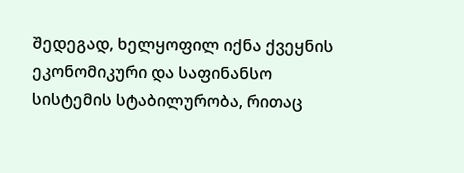შედეგად, ხელყოფილ იქნა ქვეყნის ეკონომიკური და საფინანსო სისტემის სტაბილურობა, რითაც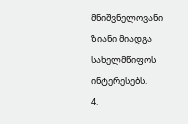მნიშვნელოვანი ზიანი მიადგა სახელმწიფოს ინტერესებს.
4.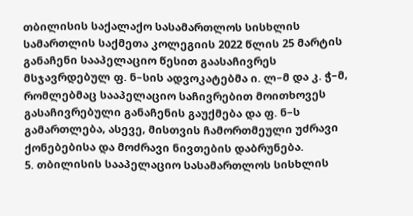თბილისის საქალაქო სასამართლოს სისხლის სამართლის საქმეთა კოლეგიის 2022 წლის 25 მარტის განაჩენი სააპელაციო წესით გაასაჩივრეს მსჯავრდებულ ფ. ნ–სის ადვოკატებმა ი. ლ–მ და კ. ჭ–მ, რომლებმაც სააპელაციო საჩივრებით მოითხოვეს გასაჩივრებული განაჩენის გაუქმება და ფ. ნ–ს გამართლება, ასევე, მისთვის ჩამორთმეული უძრავი ქონებებისა და მოძრავი ნივთების დაბრუნება.
5. თბილისის სააპელაციო სასამართლოს სისხლის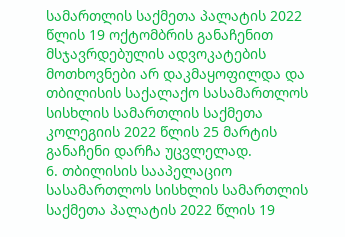სამართლის საქმეთა პალატის 2022 წლის 19 ოქტომბრის განაჩენით მსჯავრდებულის ადვოკატების მოთხოვნები არ დაკმაყოფილდა და თბილისის საქალაქო სასამართლოს სისხლის სამართლის საქმეთა კოლეგიის 2022 წლის 25 მარტის განაჩენი დარჩა უცვლელად.
6. თბილისის სააპელაციო სასამართლოს სისხლის სამართლის საქმეთა პალატის 2022 წლის 19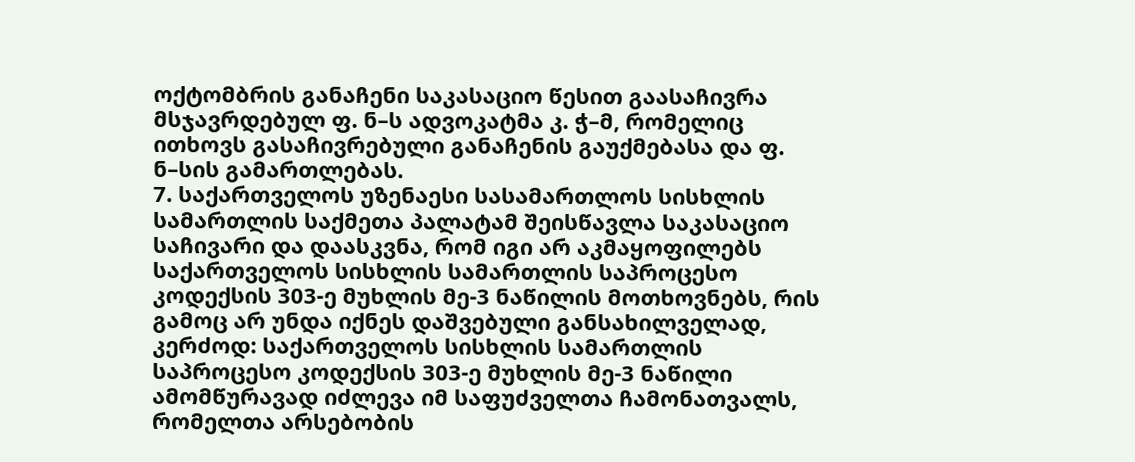ოქტომბრის განაჩენი საკასაციო წესით გაასაჩივრა მსჯავრდებულ ფ. ნ–ს ადვოკატმა კ. ჭ–მ, რომელიც ითხოვს გასაჩივრებული განაჩენის გაუქმებასა და ფ. ნ–სის გამართლებას.
7. საქართველოს უზენაესი სასამართლოს სისხლის სამართლის საქმეთა პალატამ შეისწავლა საკასაციო საჩივარი და დაასკვნა, რომ იგი არ აკმაყოფილებს საქართველოს სისხლის სამართლის საპროცესო კოდექსის 303-ე მუხლის მე-3 ნაწილის მოთხოვნებს, რის გამოც არ უნდა იქნეს დაშვებული განსახილველად, კერძოდ: საქართველოს სისხლის სამართლის საპროცესო კოდექსის 303-ე მუხლის მე-3 ნაწილი ამომწურავად იძლევა იმ საფუძველთა ჩამონათვალს, რომელთა არსებობის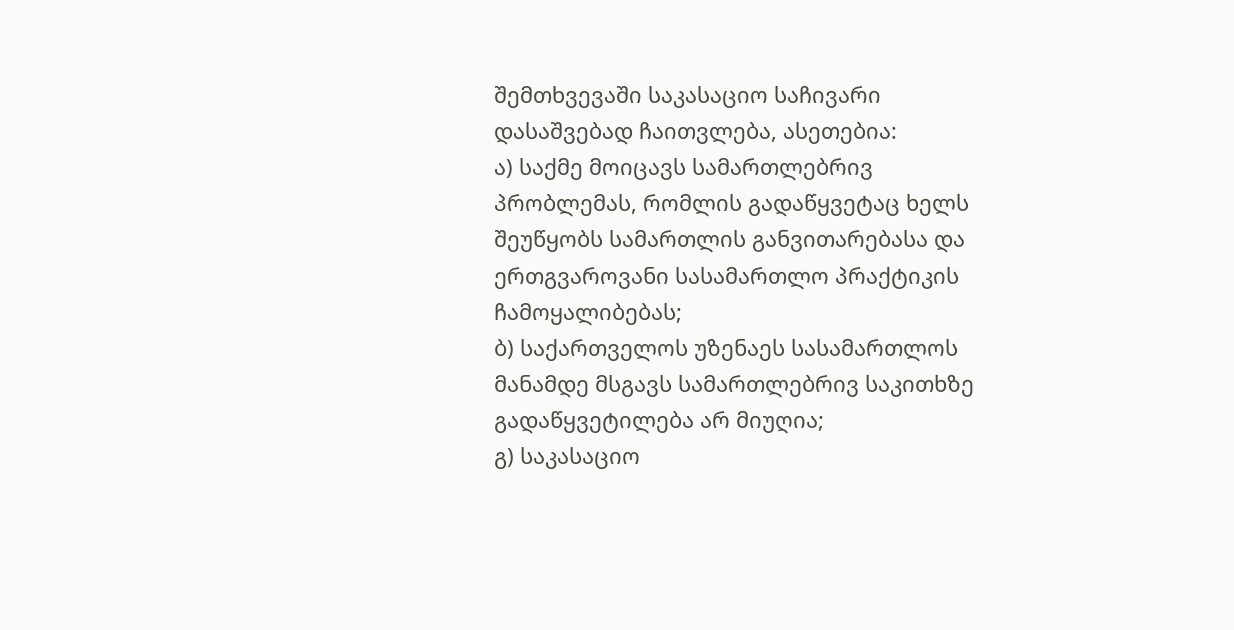შემთხვევაში საკასაციო საჩივარი დასაშვებად ჩაითვლება, ასეთებია:
ა) საქმე მოიცავს სამართლებრივ პრობლემას, რომლის გადაწყვეტაც ხელს შეუწყობს სამართლის განვითარებასა და ერთგვაროვანი სასამართლო პრაქტიკის ჩამოყალიბებას;
ბ) საქართველოს უზენაეს სასამართლოს მანამდე მსგავს სამართლებრივ საკითხზე გადაწყვეტილება არ მიუღია;
გ) საკასაციო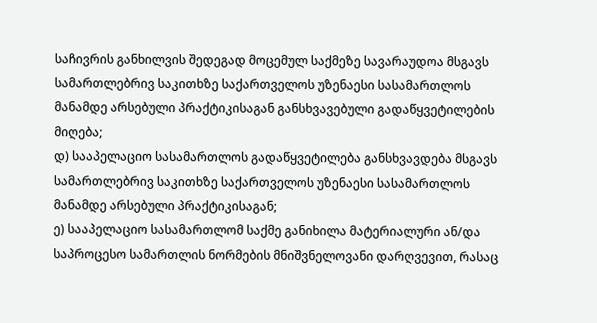საჩივრის განხილვის შედეგად მოცემულ საქმეზე სავარაუდოა მსგავს სამართლებრივ საკითხზე საქართველოს უზენაესი სასამართლოს მანამდე არსებული პრაქტიკისაგან განსხვავებული გადაწყვეტილების მიღება;
დ) სააპელაციო სასამართლოს გადაწყვეტილება განსხვავდება მსგავს სამართლებრივ საკითხზე საქართველოს უზენაესი სასამართლოს მანამდე არსებული პრაქტიკისაგან;
ე) სააპელაციო სასამართლომ საქმე განიხილა მატერიალური ან/და საპროცესო სამართლის ნორმების მნიშვნელოვანი დარღვევით, რასაც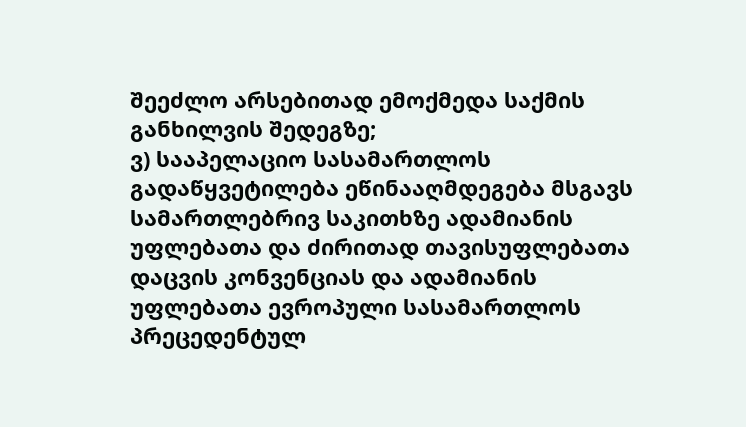შეეძლო არსებითად ემოქმედა საქმის განხილვის შედეგზე;
ვ) სააპელაციო სასამართლოს გადაწყვეტილება ეწინააღმდეგება მსგავს სამართლებრივ საკითხზე ადამიანის უფლებათა და ძირითად თავისუფლებათა დაცვის კონვენციას და ადამიანის უფლებათა ევროპული სასამართლოს პრეცედენტულ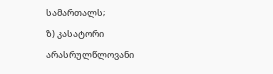სამართალს;
ზ) კასატორი არასრულწლოვანი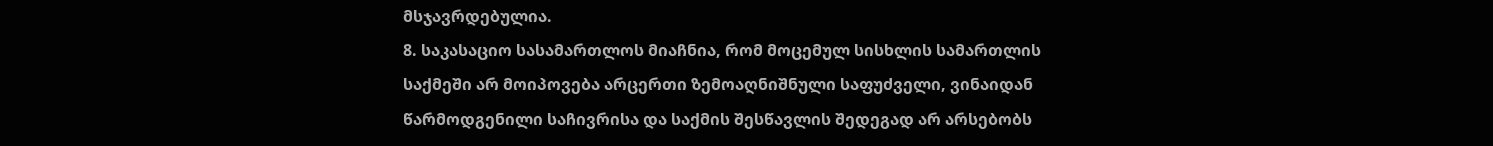მსჯავრდებულია.
8. საკასაციო სასამართლოს მიაჩნია, რომ მოცემულ სისხლის სამართლის საქმეში არ მოიპოვება არცერთი ზემოაღნიშნული საფუძველი, ვინაიდან წარმოდგენილი საჩივრისა და საქმის შესწავლის შედეგად არ არსებობს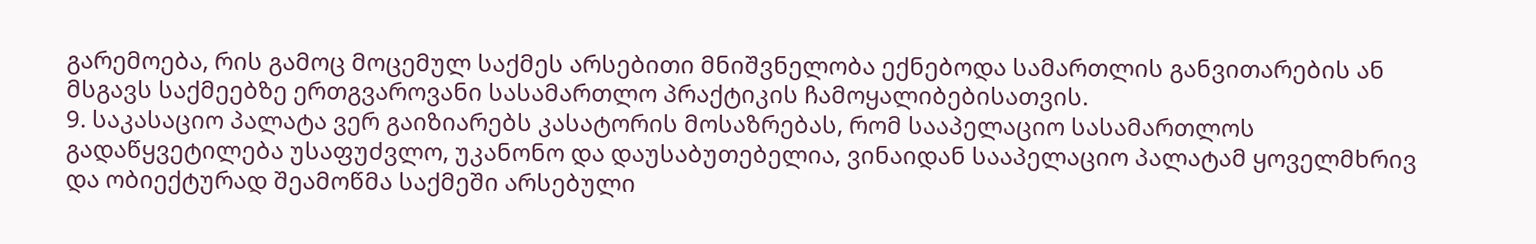გარემოება, რის გამოც მოცემულ საქმეს არსებითი მნიშვნელობა ექნებოდა სამართლის განვითარების ან მსგავს საქმეებზე ერთგვაროვანი სასამართლო პრაქტიკის ჩამოყალიბებისათვის.
9. საკასაციო პალატა ვერ გაიზიარებს კასატორის მოსაზრებას, რომ სააპელაციო სასამართლოს გადაწყვეტილება უსაფუძვლო, უკანონო და დაუსაბუთებელია, ვინაიდან სააპელაციო პალატამ ყოველმხრივ და ობიექტურად შეამოწმა საქმეში არსებული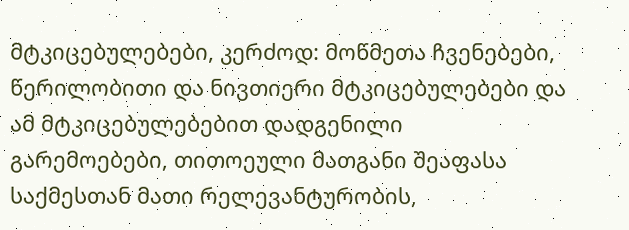მტკიცებულებები, კერძოდ: მოწმეთა ჩვენებები, წერილობითი და ნივთიერი მტკიცებულებები და ამ მტკიცებულებებით დადგენილი გარემოებები, თითოეული მათგანი შეაფასა საქმესთან მათი რელევანტურობის,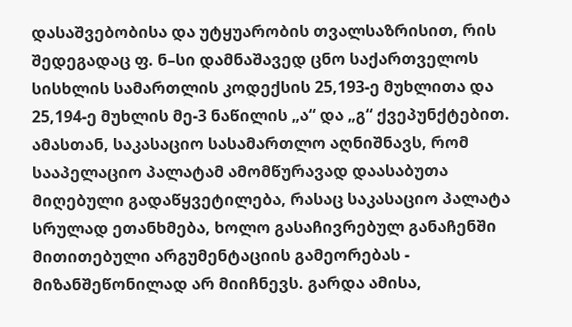დასაშვებობისა და უტყუარობის თვალსაზრისით, რის შედეგადაც ფ. ნ–სი დამნაშავედ ცნო საქართველოს სისხლის სამართლის კოდექსის 25,193-ე მუხლითა და 25,194-ე მუხლის მე-3 ნაწილის „ა“ და „გ“ ქვეპუნქტებით. ამასთან, საკასაციო სასამართლო აღნიშნავს, რომ სააპელაციო პალატამ ამომწურავად დაასაბუთა მიღებული გადაწყვეტილება, რასაც საკასაციო პალატა სრულად ეთანხმება, ხოლო გასაჩივრებულ განაჩენში მითითებული არგუმენტაციის გამეორებას - მიზანშეწონილად არ მიიჩნევს. გარდა ამისა,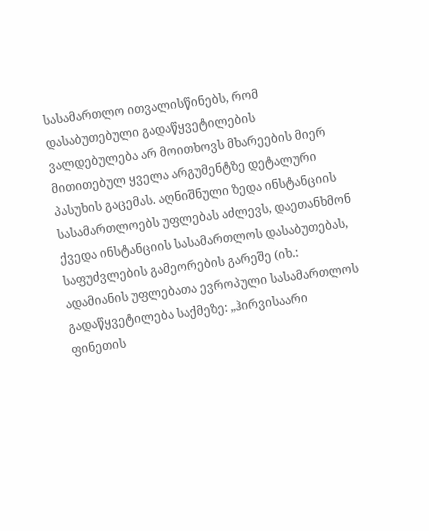სასამართლო ითვალისწინებს, რომ დასაბუთებული გადაწყვეტილების ვალდებულება არ მოითხოვს მხარეების მიერ მითითებულ ყველა არგუმენტზე დეტალური პასუხის გაცემას. აღნიშნული ზედა ინსტანციის სასამართლოებს უფლებას აძლევს, დაეთანხმონ ქვედა ინსტანციის სასამართლოს დასაბუთებას, საფუძვლების გამეორების გარეშე (იხ.: ადამიანის უფლებათა ევროპული სასამართლოს გადაწყვეტილება საქმეზე: „ჰირვისაარი ფინეთის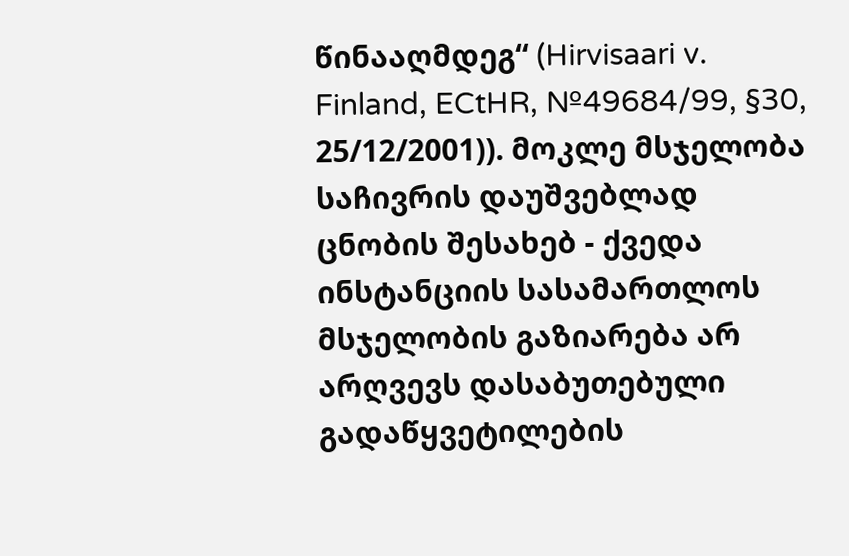წინააღმდეგ“ (Hirvisaari v. Finland, ECtHR, №49684/99, §30, 25/12/2001)). მოკლე მსჯელობა საჩივრის დაუშვებლად ცნობის შესახებ - ქვედა ინსტანციის სასამართლოს მსჯელობის გაზიარება არ არღვევს დასაბუთებული გადაწყვეტილების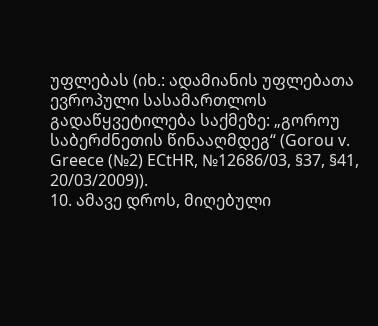უფლებას (იხ.: ადამიანის უფლებათა ევროპული სასამართლოს გადაწყვეტილება საქმეზე: „გოროუ საბერძნეთის წინააღმდეგ“ (Gorou v. Greece (№2) ECtHR, №12686/03, §37, §41, 20/03/2009)).
10. ამავე დროს, მიღებული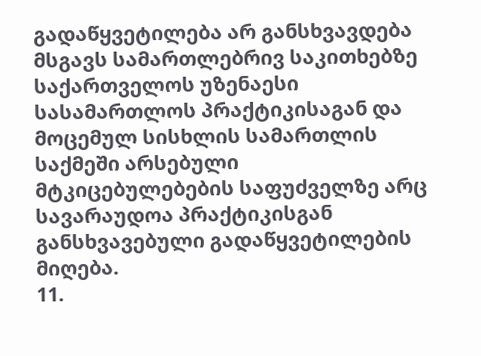გადაწყვეტილება არ განსხვავდება მსგავს სამართლებრივ საკითხებზე საქართველოს უზენაესი სასამართლოს პრაქტიკისაგან და მოცემულ სისხლის სამართლის საქმეში არსებული მტკიცებულებების საფუძველზე არც სავარაუდოა პრაქტიკისგან განსხვავებული გადაწყვეტილების მიღება.
11.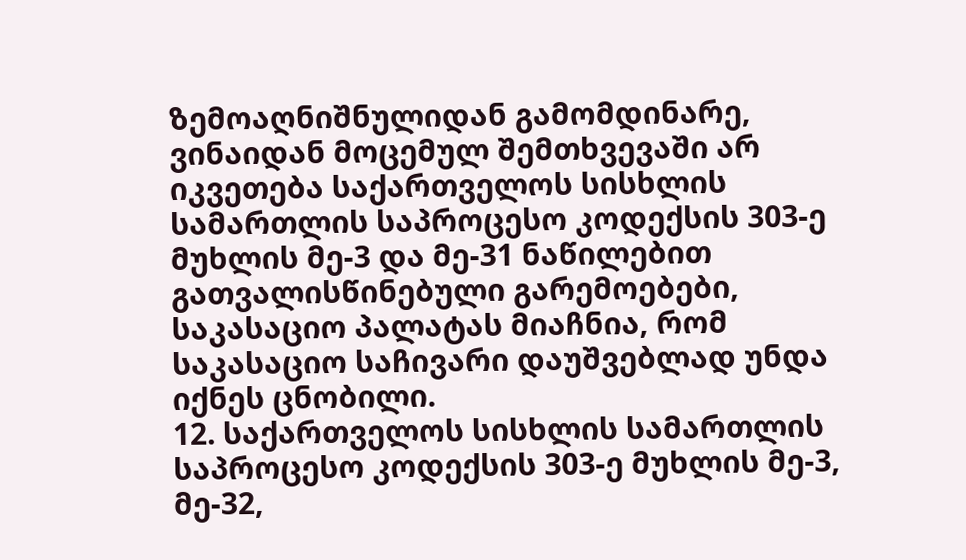ზემოაღნიშნულიდან გამომდინარე, ვინაიდან მოცემულ შემთხვევაში არ იკვეთება საქართველოს სისხლის სამართლის საპროცესო კოდექსის 303-ე მუხლის მე-3 და მე-31 ნაწილებით გათვალისწინებული გარემოებები, საკასაციო პალატას მიაჩნია, რომ საკასაციო საჩივარი დაუშვებლად უნდა იქნეს ცნობილი.
12. საქართველოს სისხლის სამართლის საპროცესო კოდექსის 303-ე მუხლის მე-3, მე-32,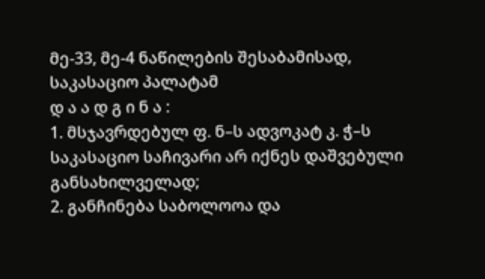მე-33, მე-4 ნაწილების შესაბამისად, საკასაციო პალატამ
დ ა ა დ გ ი ნ ა :
1. მსჯავრდებულ ფ. ნ–ს ადვოკატ კ. ჭ–ს საკასაციო საჩივარი არ იქნეს დაშვებული განსახილველად;
2. განჩინება საბოლოოა და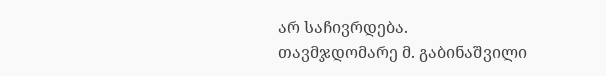არ საჩივრდება.
თავმჯდომარე მ. გაბინაშვილი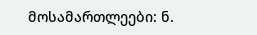მოსამართლეები: ნ.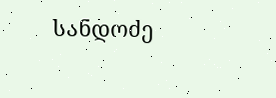სანდოძე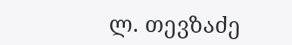ლ. თევზაძე